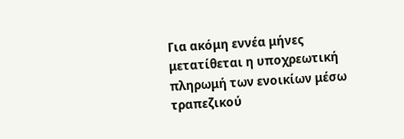Για ακόμη εννέα μήνες μετατίθεται η υποχρεωτική πληρωμή των ενοικίων μέσω τραπεζικού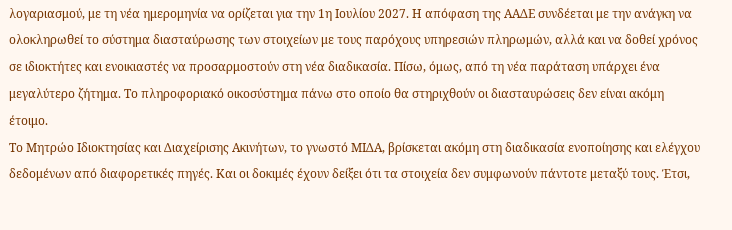λογαριασμού, με τη νέα ημερομηνία να ορίζεται για την 1η Ιουλίου 2027. Η απόφαση της ΑΑΔΕ συνδέεται με την ανάγκη να ολοκληρωθεί το σύστημα διασταύρωσης των στοιχείων με τους παρόχους υπηρεσιών πληρωμών, αλλά και να δοθεί χρόνος σε ιδιοκτήτες και ενοικιαστές να προσαρμοστούν στη νέα διαδικασία. Πίσω, όμως, από τη νέα παράταση υπάρχει ένα μεγαλύτερο ζήτημα. Το πληροφοριακό οικοσύστημα πάνω στο οποίο θα στηριχθούν οι διασταυρώσεις δεν είναι ακόμη έτοιμο.
Το Μητρώο Ιδιοκτησίας και Διαχείρισης Ακινήτων, το γνωστό ΜΙΔΑ, βρίσκεται ακόμη στη διαδικασία ενοποίησης και ελέγχου δεδομένων από διαφορετικές πηγές. Και οι δοκιμές έχουν δείξει ότι τα στοιχεία δεν συμφωνούν πάντοτε μεταξύ τους. Έτσι,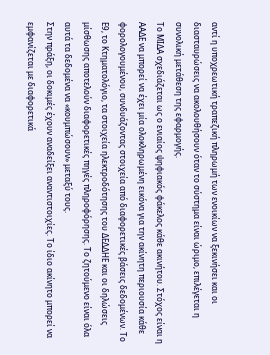αντί η υποχρεωτική τραπεζική πληρωμή των ενοικίων να ξεκινήσει και οι διασταυρώσεις να ακολουθήσουν όταν το σύστημα είναι ώριμο, επιλέγεται η συνολική μετάθεση της εφαρμογής.
Το ΜΙΔΑ σχεδιάζεται ως ο ενιαίος ψηφιακός φάκελος κάθε ακινήτου. Στόχος είναι η ΑΑΔΕ να μπορεί να έχει μία ολοκληρωμένη εικόνα για την ακίνητη περιουσία κάθε φορολογουμένου, συνδυάζοντας στοιχεία από διαφορετικές βάσεις δεδομένων. Το Ε9, το Κτηματολόγιο, τα στοιχεία ηλεκτροδότησης του ΔΕΔΔΗΕ και οι δηλώσεις μίσθωσης αποτελούν διαφορετικές πηγές πληροφόρησης. Το ζητούμενο είναι όλα αυτά τα δεδομένα να «κουμπώσουν» μεταξύ τους.
Στην πράξη, οι δοκιμές έχουν αναδείξει αναντιστοιχίες. Το ίδιο ακίνητο μπορεί να εμφανίζεται με διαφορετικά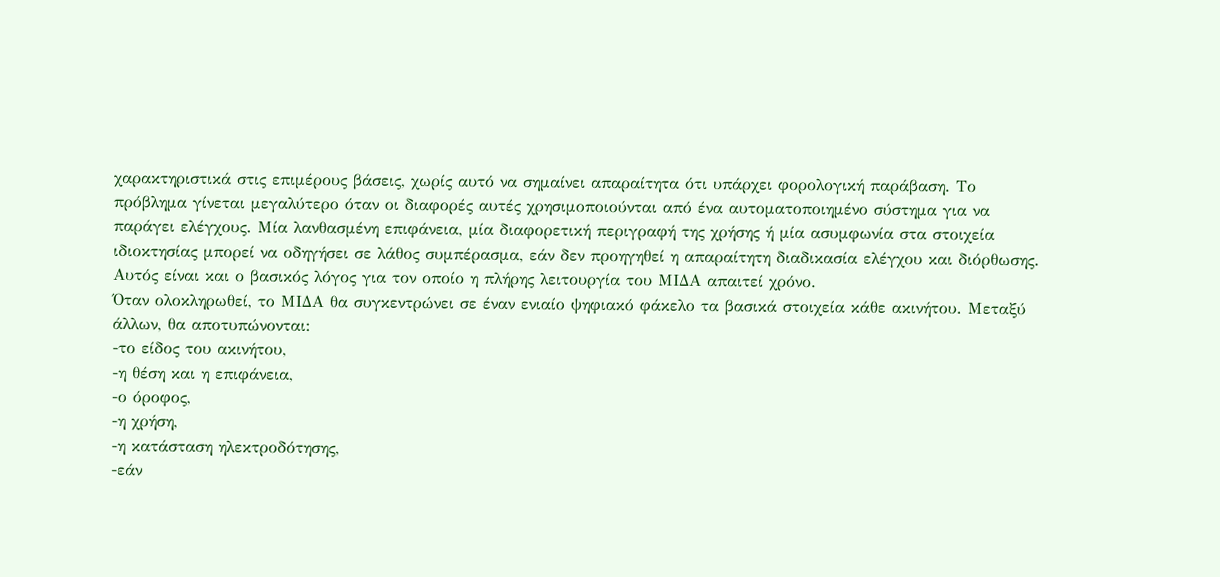χαρακτηριστικά στις επιμέρους βάσεις, χωρίς αυτό να σημαίνει απαραίτητα ότι υπάρχει φορολογική παράβαση. Το πρόβλημα γίνεται μεγαλύτερο όταν οι διαφορές αυτές χρησιμοποιούνται από ένα αυτοματοποιημένο σύστημα για να παράγει ελέγχους. Μία λανθασμένη επιφάνεια, μία διαφορετική περιγραφή της χρήσης ή μία ασυμφωνία στα στοιχεία ιδιοκτησίας μπορεί να οδηγήσει σε λάθος συμπέρασμα, εάν δεν προηγηθεί η απαραίτητη διαδικασία ελέγχου και διόρθωσης. Αυτός είναι και ο βασικός λόγος για τον οποίο η πλήρης λειτουργία του ΜΙΔΑ απαιτεί χρόνο.
Όταν ολοκληρωθεί, το ΜΙΔΑ θα συγκεντρώνει σε έναν ενιαίο ψηφιακό φάκελο τα βασικά στοιχεία κάθε ακινήτου. Μεταξύ άλλων, θα αποτυπώνονται:
-το είδος του ακινήτου,
-η θέση και η επιφάνεια,
-ο όροφος,
-η χρήση,
-η κατάσταση ηλεκτροδότησης,
-εάν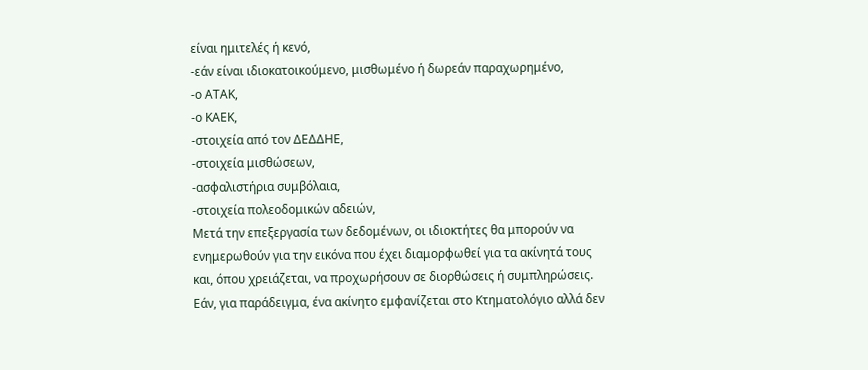είναι ημιτελές ή κενό,
-εάν είναι ιδιοκατοικούμενο, μισθωμένο ή δωρεάν παραχωρημένο,
-ο ΑΤΑΚ,
-ο ΚΑΕΚ,
-στοιχεία από τον ΔΕΔΔΗΕ,
-στοιχεία μισθώσεων,
-ασφαλιστήρια συμβόλαια,
-στοιχεία πολεοδομικών αδειών,
Μετά την επεξεργασία των δεδομένων, οι ιδιοκτήτες θα μπορούν να ενημερωθούν για την εικόνα που έχει διαμορφωθεί για τα ακίνητά τους και, όπου χρειάζεται, να προχωρήσουν σε διορθώσεις ή συμπληρώσεις. Εάν, για παράδειγμα, ένα ακίνητο εμφανίζεται στο Κτηματολόγιο αλλά δεν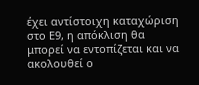έχει αντίστοιχη καταχώριση στο Ε9, η απόκλιση θα μπορεί να εντοπίζεται και να ακολουθεί ο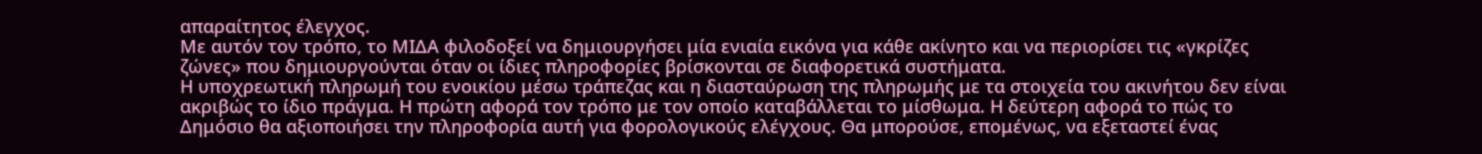απαραίτητος έλεγχος.
Με αυτόν τον τρόπο, το ΜΙΔΑ φιλοδοξεί να δημιουργήσει μία ενιαία εικόνα για κάθε ακίνητο και να περιορίσει τις «γκρίζες ζώνες» που δημιουργούνται όταν οι ίδιες πληροφορίες βρίσκονται σε διαφορετικά συστήματα.
Η υποχρεωτική πληρωμή του ενοικίου μέσω τράπεζας και η διασταύρωση της πληρωμής με τα στοιχεία του ακινήτου δεν είναι ακριβώς το ίδιο πράγμα. Η πρώτη αφορά τον τρόπο με τον οποίο καταβάλλεται το μίσθωμα. Η δεύτερη αφορά το πώς το Δημόσιο θα αξιοποιήσει την πληροφορία αυτή για φορολογικούς ελέγχους. Θα μπορούσε, επομένως, να εξεταστεί ένας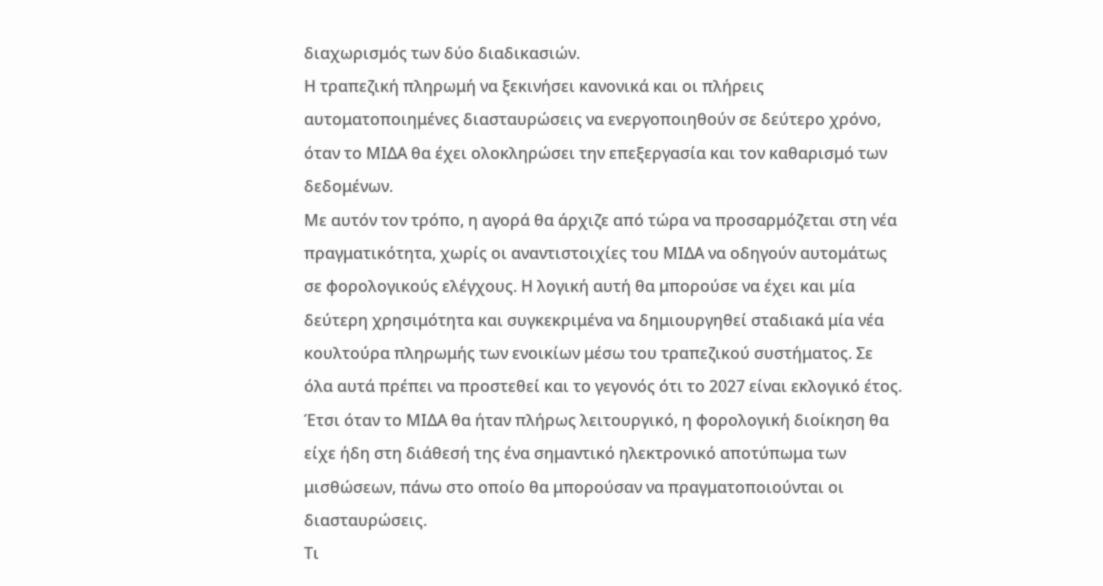διαχωρισμός των δύο διαδικασιών.
Η τραπεζική πληρωμή να ξεκινήσει κανονικά και οι πλήρεις αυτοματοποιημένες διασταυρώσεις να ενεργοποιηθούν σε δεύτερο χρόνο, όταν το ΜΙΔΑ θα έχει ολοκληρώσει την επεξεργασία και τον καθαρισμό των δεδομένων.
Με αυτόν τον τρόπο, η αγορά θα άρχιζε από τώρα να προσαρμόζεται στη νέα πραγματικότητα, χωρίς οι αναντιστοιχίες του ΜΙΔΑ να οδηγούν αυτομάτως σε φορολογικούς ελέγχους. Η λογική αυτή θα μπορούσε να έχει και μία δεύτερη χρησιμότητα και συγκεκριμένα να δημιουργηθεί σταδιακά μία νέα κουλτούρα πληρωμής των ενοικίων μέσω του τραπεζικού συστήματος. Σε όλα αυτά πρέπει να προστεθεί και το γεγονός ότι το 2027 είναι εκλογικό έτος.
Έτσι όταν το ΜΙΔΑ θα ήταν πλήρως λειτουργικό, η φορολογική διοίκηση θα είχε ήδη στη διάθεσή της ένα σημαντικό ηλεκτρονικό αποτύπωμα των μισθώσεων, πάνω στο οποίο θα μπορούσαν να πραγματοποιούνται οι διασταυρώσεις.
Τι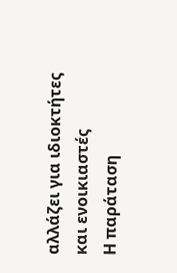αλλάζει για ιδιοκτήτες και ενοικιαστές
Η παράταση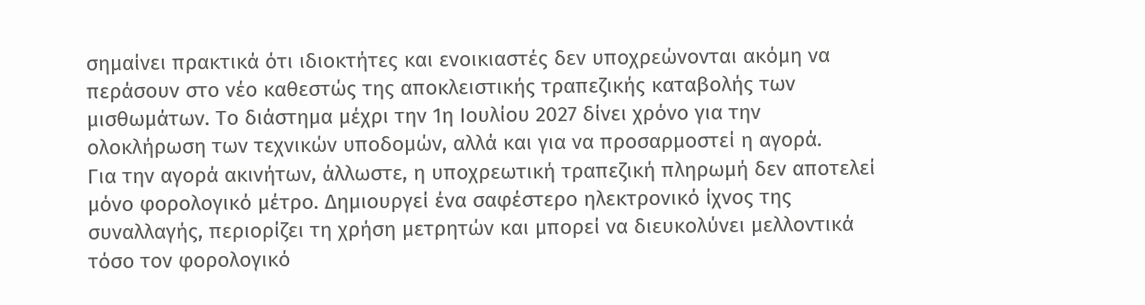σημαίνει πρακτικά ότι ιδιοκτήτες και ενοικιαστές δεν υποχρεώνονται ακόμη να περάσουν στο νέο καθεστώς της αποκλειστικής τραπεζικής καταβολής των μισθωμάτων. Το διάστημα μέχρι την 1η Ιουλίου 2027 δίνει χρόνο για την ολοκλήρωση των τεχνικών υποδομών, αλλά και για να προσαρμοστεί η αγορά.
Για την αγορά ακινήτων, άλλωστε, η υποχρεωτική τραπεζική πληρωμή δεν αποτελεί μόνο φορολογικό μέτρο. Δημιουργεί ένα σαφέστερο ηλεκτρονικό ίχνος της συναλλαγής, περιορίζει τη χρήση μετρητών και μπορεί να διευκολύνει μελλοντικά τόσο τον φορολογικό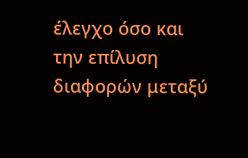έλεγχο όσο και την επίλυση διαφορών μεταξύ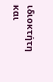ιδιοκτήτη και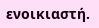ενοικιαστή.